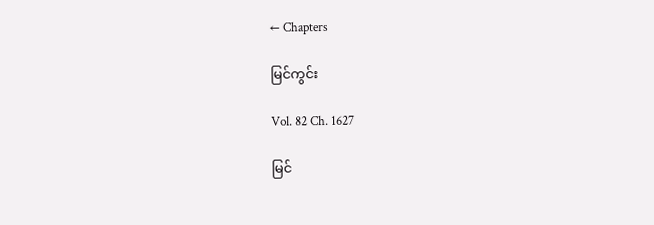← Chapters

မြင်ကွင်း

Vol. 82 Ch. 1627

မြင်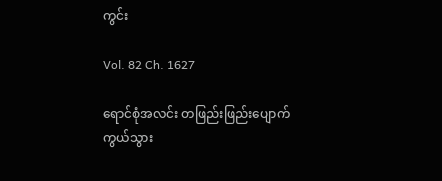ကွင်း

Vol. 82 Ch. 1627

ရောင်စုံအလင်း တဖြည်းဖြည်းပျောက်ကွယ်သွား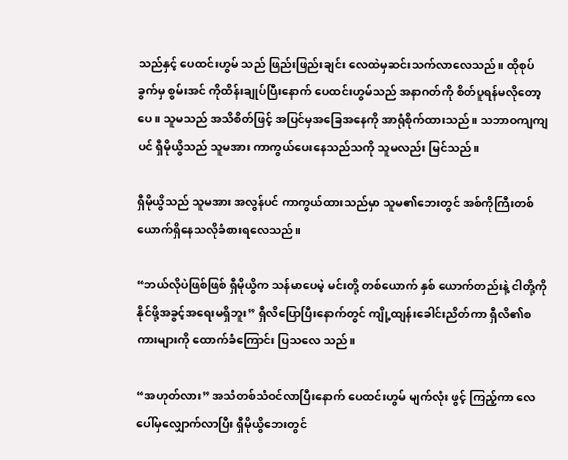သည်နှင့် ပေထင်းဟွမ် သည် ဖြည်းဖြည်းချင်း လေထဲမှဆင်းသက်လာလေသည်။ ထိုစုပ်ခွက်မှ စွမ်းအင် ကိုထိန်းချုပ်ပြီးနောက် ပေထင်းဟွမ်သည် အနာဂတ်ကို စိတ်ပူရန်မလိုတော့ ပေ။ သူမသည် အသိစိတ်ဖြင့် အပြင်မှအခြေအနေကို အာရုံစိုက်ထားသည်။ သဘာဝကျကျပင် ရှီမိုယွိသည် သူမအား ကာကွယ်ပေးနေသည်သကို သူမလည်း မြင်သည်။

ရှီမိုယွိသည် သူမအား အလွန်ပင် ကာကွယ်ထားသည်မှာ သူမ၏ဘေးတွင် အစ်ကိုကြီးတစ်ယောက်ရှိနေသလိုခံစားရလေသည်။

“ဘယ်လိုပဲဖြစ်ဖြစ် ရှီမိုယွိက သန်မာပေမဲ့ မင်းတို့ တစ်ယောက် နှစ် ယောက်တည်းနဲ့ ငါတို့ကို နိုင်ဖို့အခွင့်အရေးမရှိဘူး” ရှီလိပြောပြီးနောက်တွင် ကျို့ထျန်းခေါင်းညိတ်ကာ ရှီလိ၏စကားများကို ထောက်ခံကြောင်း ပြသလေ သည်။

“အဟုတ်လား” အသံတစ်သံဝင်လာပြီးနောက် ပေထင်းဟွမ် မျက်လုံး ဖွင့် ကြည့်ကာ လေပေါ်မှလျှောက်လာပြီး ရှီမိုယွိဘေးတွင်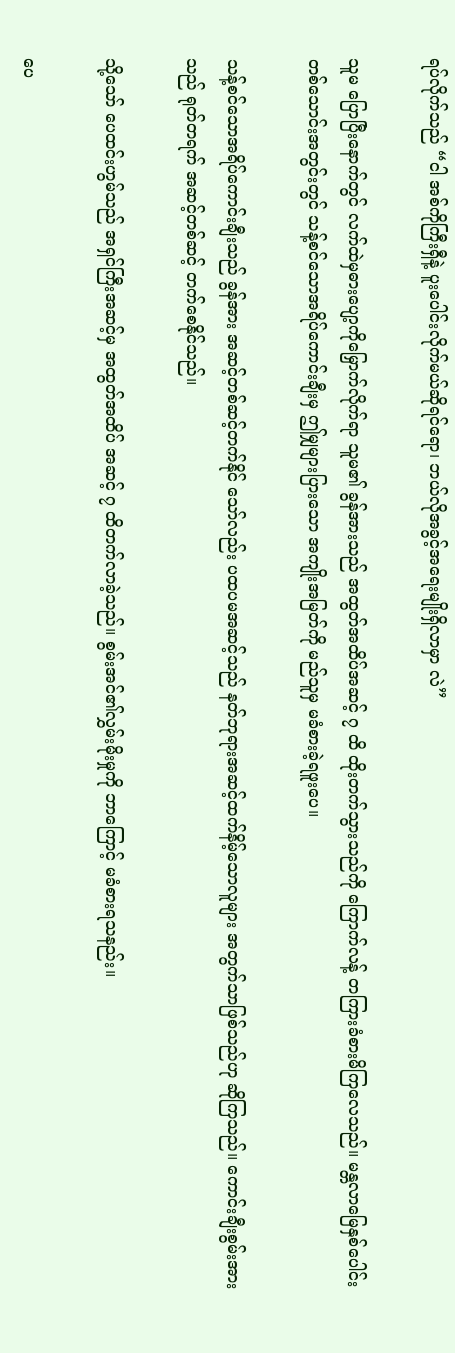ရပ်လိုက်သည် “ငါ အစ်ကိုကြီးရှီနဲ့ ပူးပေါင်းလိုက်မယ်ဆိုရင်ရော၊ ဘယ်လိုအခွင့်အရေးမျိုးရှိလာမှာ လဲ”

သူမ ပြောပြီးနောက်တွင် လက်ထဲမှဓားပျော့ကိုမြှောက်လိုက်ရာ သူမ၏ ခွန်အားသည် အထွတ်အထိပ်အဆင့် ၇ ထိ ထိုးတက်သွားသည်ကို ကြောက်လန့် တကြားခံစားမိကြလေသည်။ မန္တလာမြေနှစ်ပေါင်းတစ်သောင်းအတွင်းတွင် သန့်စင်သောအရိပ်ကောင်းချီးမှ ဤမျှများပြားသော အကျိုးအမြတ်ကို မည်သူမှ မခံစားခဲ့ရဖူးပေ။

သန့်စင်သောအရိပ်ကောင်းချီးသည် ခွန်အား အဆင့်တစ်ဆင့်တက်နိုင် သော်လည်း ပထပမအဆင့်သည် နတ်ဘုရားအဆင့်ထက်နိမ့်သောလူများ အတွက်သာဖြစ်သည်ဟု ဆိုကြသည်။ ကောင်းချီးစွမ်းအားသည် ရုတ်တရက် အဆင့်တစ်ဆင့် တက်စေနိုင်သည်။

သို့သော် ပေထင်းဟွမ်သည် အရှင်ကြီးအဆင့်မှ အထွတ်အထိပ် အဆင့် ၇ ထိတက်လာခဲ့သည်။ စွမ်းအင်၏လွှမ်းမိုးမှုကို ဘာကြောင့် မခံစားရသနည်း။

ပေ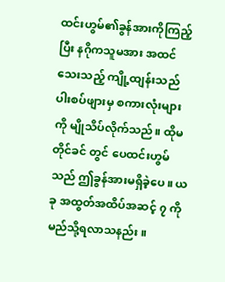ထင်းဟွမ်၏ခွန်အားကိုကြည့်ပြီး နဂိုကသူမအား အထင်သေးသည့် ကျို့ထျန်းသည် ပါးစပ်ဖျားမှ စကားလုံးများကို မျိုသိပ်လိုက်သည်။ ထိုမတိုင်ခင် တွင် ပေထင်းဟွမ်သည် ဤခွန်အားမရှိခဲ့ပေ။ ယခု အထွတ်အထိပ်အဆင့် ၇ ကို မည်သို့ရလာသနည်း။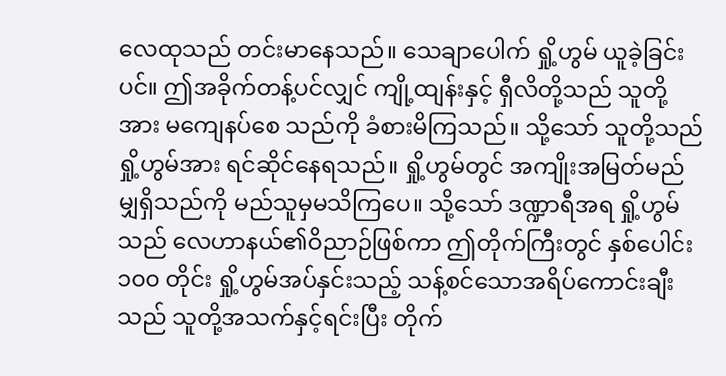လေထုသည် တင်းမာနေသည်။ သေချာပေါက် ရှို့ဟွမ် ယူခဲ့ခြင်းပင်။ ဤအခိုက်တန့်ပင်လျှင် ကျို့ထျန်းနှင့် ရှီလိတို့သည် သူတို့အား မကျေနပ်စေ သည်ကို ခံစားမိကြသည်။ သို့သော် သူတို့သည် ရှို့ဟွမ်အား ရင်ဆိုင်နေရသည်။ ရှို့ဟွမ်တွင် အကျိုးအမြတ်မည်မျှရှိသည်ကို မည်သူမှမသိကြပေ။ သို့သော် ဒဏ္ဍာရီအရ ရှို့ဟွမ်သည် လေဟာနယ်၏ဝိညာဉ်ဖြစ်ကာ ဤတိုက်ကြီးတွင် နှစ်ပေါင်း ၁၀၀ တိုင်း ရှို့ဟွမ်အပ်နှင်းသည့် သန့်စင်သောအရိပ်ကောင်းချီးသည် သူတို့အသက်နှင့်ရင်းပြီး တိုက်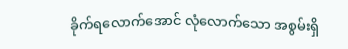ခိုက်ရလောက်အောင် လုံလောက်သော အစွမ်းရှိ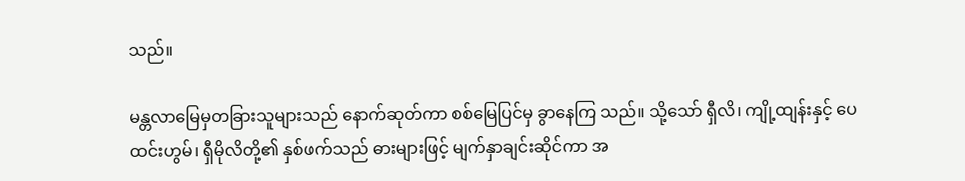သည်။

မန္တလာမြေမှတခြားသူများသည် နောက်ဆုတ်ကာ စစ်မြေပြင်မှ ခွာနေကြ သည်။ သို့သော် ရှီလိ၊ ကျို့ထျန်းနှင့် ပေထင်းဟွမ်၊ ရှီမိုလိတို့၏ နှစ်ဖက်သည် ဓားများဖြင့် မျက်နှာချင်းဆိုင်ကာ အ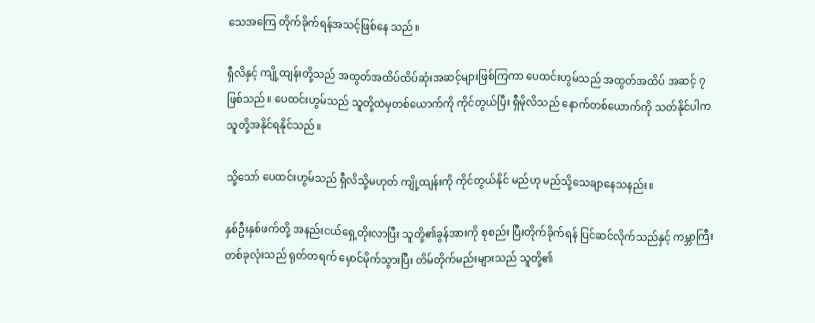သေအကြေ တိုက်ခိုက်ရန်အသင့်ဖြစ်နေ သည်။

ရှီလိနှင့် ကျို့ထျန်းတို့သည် အထွတ်အထိပ်ထိပ်ဆုံးအဆင့်များဖြစ်ကြကာ ပေထင်းဟွမ်သည် အထွတ်အထိပ် အဆင့် ၇ ဖြစ်သည်။ ပေထင်းဟွမ်သည် သူတို့ထဲမှတစ်ယောက်ကို ကိုင်တွယ်ပြီး ရှီမိုလိသည် နောက်တစ်ယောက်ကို သတ်နိုင်ပါက သူတို့အနိုင်ရနိုင်သည်။

သို့သော် ပေထင်းဟွမ်သည် ရှီလိသို့မဟုတ် ကျို့ထျန်းကို ကိုင်တွယ်နိုင် မည်ဟု မည်သို့သေချာနေသနည်း။

နှစ်ဦးနှစ်ဖက်တို့ အနည်းငယ်ရှေ့တိုးလာပြီး သူတို့၏ခွန်အားကို စုစည်း ပြီးတိုက်ခိုက်ရန် ပြင်ဆင်လိုက်သည်နှင့် ကမ္ဘာကြီးတစ်ခုလုံးသည် ရုတ်တရက် မှောင်မိုက်သွားပြီး တိမ်တိုက်မည်းများသည် သူတို့၏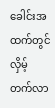ခေါင်းအထက်တွင် လှိမ့် တက်လာ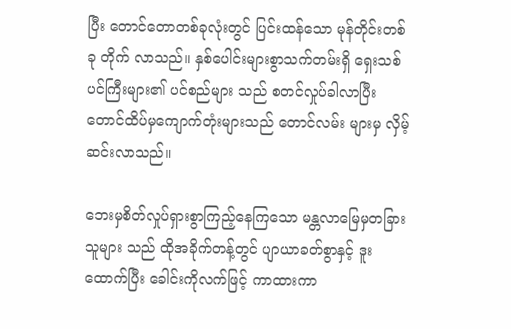ပြီး တောင်တောတစ်ခုလုံးတွင် ပြင်းထန်သော မုန်တိုင်းတစ်ခု တိုက် လာသည်။ နှစ်ပေါင်းများစွာသက်တမ်းရှိ ရှေးသစ်ပင်ကြီးများ၏ ပင်စည်များ သည် စတင်လှုပ်ခါလာပြီး တောင်ထိပ်မှကျောက်တုံးများသည် တောင်လမ်း များမှ လှိမ့်ဆင်းလာသည်။

ဘေးမှစိတ်လှုပ်ရှားစွာကြည့်နေကြသော မန္တလာမြေမှတခြားသူများ သည် ထိုအခိုက်တန့်တွင် ပျာယာခတ်စွာနှင့် ဒူးထောက်ပြီး ခေါင်းကိုလက်ဖြင့် ကာထားကာ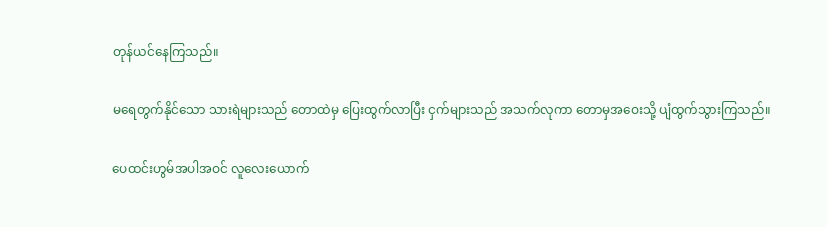တုန်ယင်နေကြသည်။

မရေတွက်နိုင်သော သားရဲများသည် တောထဲမှ ပြေးထွက်လာပြီး ငှက်များသည် အသက်လုကာ တောမှအဝေးသို့ ပျံထွက်သွားကြသည်။

ပေထင်းဟွမ်အပါအဝင် လူလေးယောက်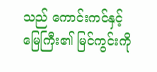သည် ကောင်းကင်နှင့်မြေကြီး၏ မြင်ကွင်းကို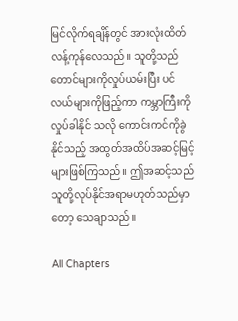မြင်လိုက်ရချိန်တွင် အားလုံးထိတ်လန့်ကုန်လေသည်။ သူတို့သည် တောင်များကိုလှုပ်ယမ်းပြီး ပင်လယ်များကိုဖြည့်ကာ ကမ္ဘာကြီးကိုလှုပ်ခါနိုင် သလို ကောင်းကင်ကိုခွဲနိုင်သည့် အထွတ်အထိပ်အဆင့်မြင့်များဖြစ်ကြသည်။ ဤအဆင့်သည် သူတို့လုပ်နိုင်အရာမဟုတ်သည်မှာတော့ သေချာသည်။

All Chapters